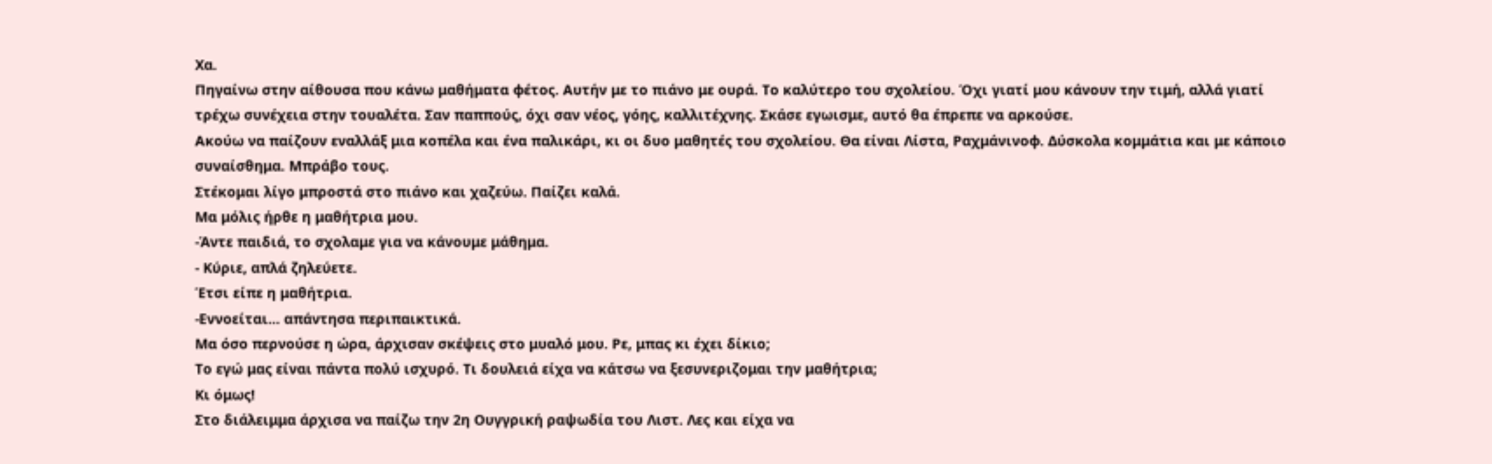Χα.
Πηγαίνω στην αίθουσα που κάνω μαθήματα φέτος. Αυτήν με το πιάνο με ουρά. Το καλύτερο του σχολείου. Όχι γιατί μου κάνουν την τιμή, αλλά γιατί τρέχω συνέχεια στην τουαλέτα. Σαν παππούς, όχι σαν νέος, γόης, καλλιτέχνης. Σκάσε εγωισμε, αυτό θα έπρεπε να αρκούσε.
Ακούω να παίζουν εναλλάξ μια κοπέλα και ένα παλικάρι, κι οι δυο μαθητές του σχολείου. Θα είναι Λίστα, Ραχμάνινοφ. Δύσκολα κομμάτια και με κάποιο συναίσθημα. Μπράβο τους.
Στέκομαι λίγο μπροστά στο πιάνο και χαζεύω. Παίζει καλά.
Μα μόλις ήρθε η μαθήτρια μου.
-Άντε παιδιά, το σχολαμε για να κάνουμε μάθημα.
- Κύριε, απλά ζηλεύετε.
Έτσι είπε η μαθήτρια.
-Εννοείται... απάντησα περιπαικτικά.
Μα όσο περνούσε η ώρα, άρχισαν σκέψεις στο μυαλό μου. Ρε, μπας κι έχει δίκιο;
Το εγώ μας είναι πάντα πολύ ισχυρό. Τι δουλειά είχα να κάτσω να ξεσυνεριζομαι την μαθήτρια;
Κι όμως!
Στο διάλειμμα άρχισα να παίζω την 2η Ουγγρική ραψωδία του Λιστ. Λες και είχα να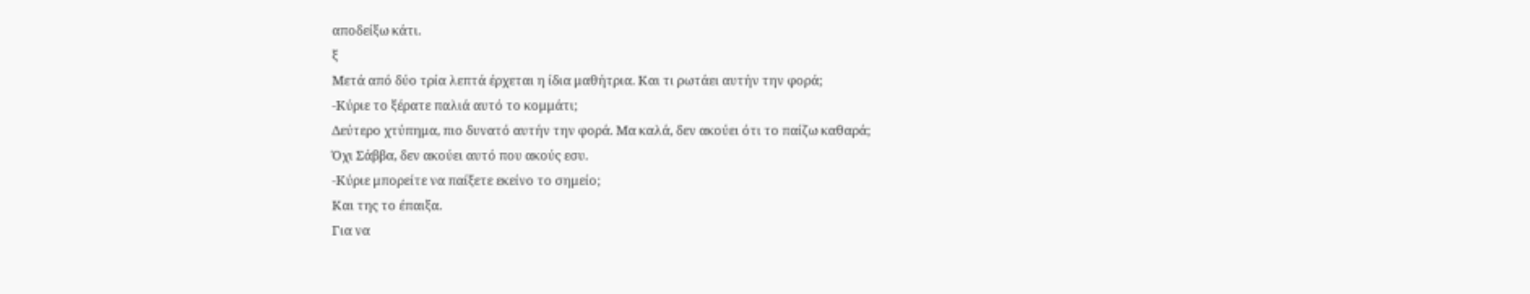αποδείξω κάτι.
ξ
Μετά από δύο τρία λεπτά έρχεται η ίδια μαθήτρια. Και τι ρωτάει αυτήν την φορά;
-Κύριε το ξέρατε παλιά αυτό το κομμάτι;
Δεύτερο χτύπημα, πιο δυνατό αυτήν την φορά. Μα καλά, δεν ακούει ότι το παίζω καθαρά;
Όχι Σάββα, δεν ακούει αυτό που ακούς εσυ.
-Κύριε μπορείτε να παίξετε εκείνο το σημείο;
Και της το έπαιξα.
Για να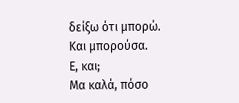δείξω ότι μπορώ. Και μπορούσα.
Ε, και;
Μα καλά, πόσο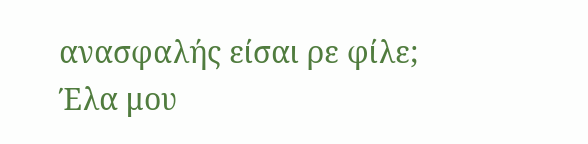ανασφαλής είσαι ρε φίλε;
Έλα μου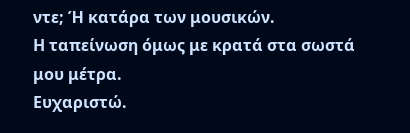ντε; Ή κατάρα των μουσικών.
Η ταπείνωση όμως με κρατά στα σωστά μου μέτρα.
Ευχαριστώ.